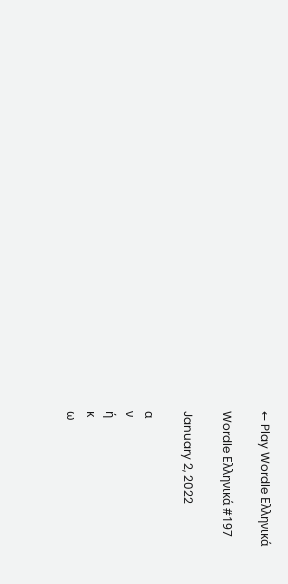← Play Wordle Ελληνικά

Wordle Ελληνικά #197

January 2, 2022

α
ν
ή
κ
ω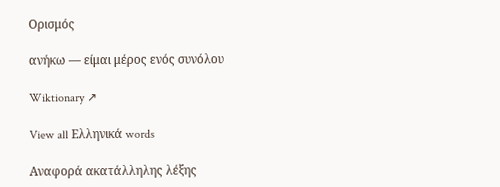Ορισμός

ανήκω — είμαι μέρος ενός συνόλου

Wiktionary ↗

View all Ελληνικά words

Αναφορά ακατάλληλης λέξης